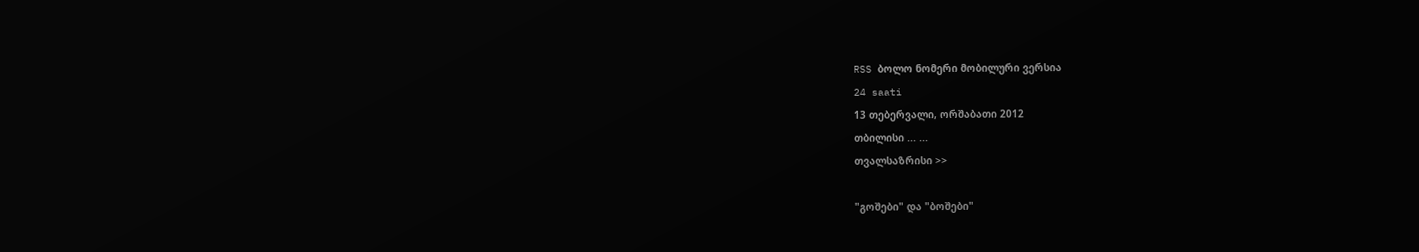RSS ბოლო ნომერი მობილური ვერსია
24 saati
13 თებერვალი, ორშაბათი 2012
თბილისი ... ...
თვალსაზრისი >>

"გოშები" და "ბოშები"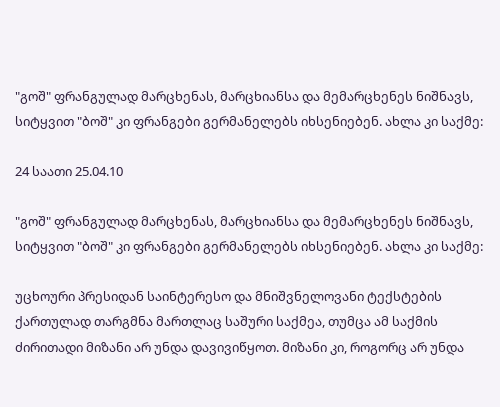"გოშ" ფრანგულად მარცხენას, მარცხიანსა და მემარცხენეს ნიშნავს, სიტყვით "ბოშ" კი ფრანგები გერმანელებს იხსენიებენ. ახლა კი საქმე:

24 საათი 25.04.10

"გოშ" ფრანგულად მარცხენას, მარცხიანსა და მემარცხენეს ნიშნავს, სიტყვით "ბოშ" კი ფრანგები გერმანელებს იხსენიებენ. ახლა კი საქმე:

უცხოური პრესიდან საინტერესო და მნიშვნელოვანი ტექსტების ქართულად თარგმნა მართლაც საშური საქმეა, თუმცა ამ საქმის ძირითადი მიზანი არ უნდა დავივიწყოთ. მიზანი კი, როგორც არ უნდა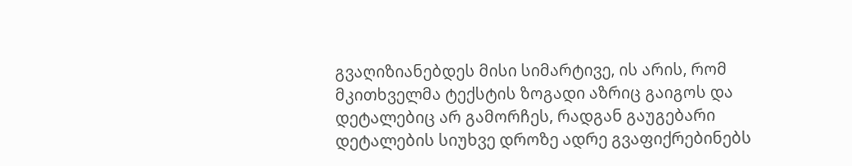გვაღიზიანებდეს მისი სიმარტივე, ის არის, რომ მკითხველმა ტექსტის ზოგადი აზრიც გაიგოს და დეტალებიც არ გამორჩეს, რადგან გაუგებარი დეტალების სიუხვე დროზე ადრე გვაფიქრებინებს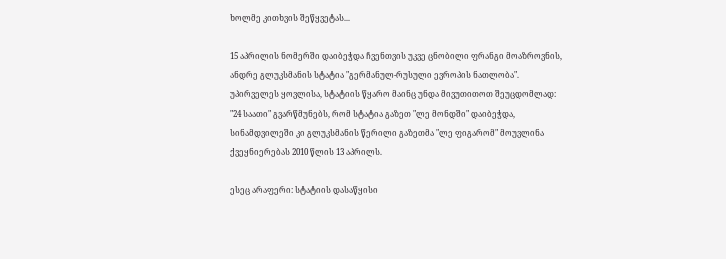ხოლმე კითხვის შეწყვეტას...

15 აპრილის ნომერში დაიბეჭდა ჩვენთვის უკვე ცნობილი ფრანგი მოაზროვნის, ანდრე გლუკსმანის სტატია "გერმანულ-რუსული ევროპის ნათლობა". უპირველეს ყოვლისა, სტატიის წყარო მაინც უნდა მივუთითოთ შეუცდომლად: "24 საათი" გვარწმუნებს, რომ სტატია გაზეთ "ლე მონდში" დაიბეჭდა, სინამდვილეში კი გლუკსმანის წერილი გაზეთმა "ლე ფიგარომ" მოუვლინა ქვეყნიერებას 2010 წლის 13 აპრილს.

ესეც არაფერი: სტატიის დასაწყისი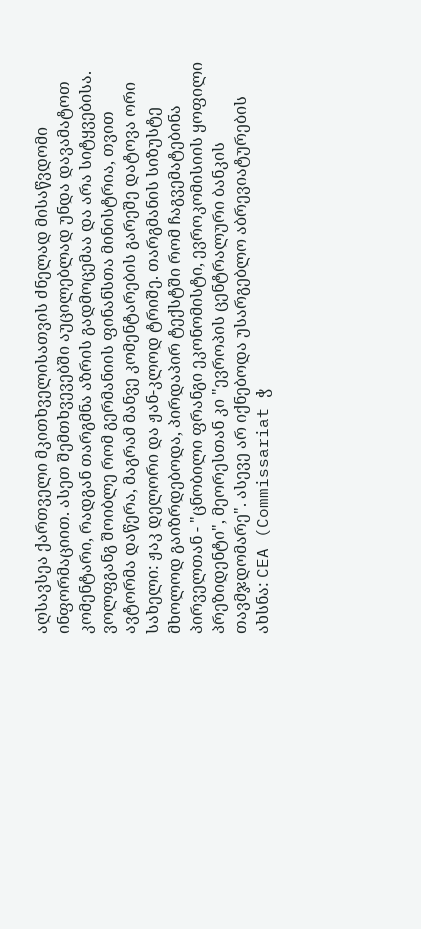აღსავსეა ქართველი მკითხველისათვის ძნელად მისაწვდომი ინფორმაციით. ასეთ შემთხვევებში აუცილებლად უნდა დავამატოთ კომენტარი, რადგან თარგმნა აზრის გადმოცემაა და არა სიტყვებისა. ვოლფგანგ შოიბლე რომ გერმანიის ფინანსთა მინისტრია, თვით ავტორმა დაწერა, მაგრამ მანვე კომენტარების გარეშე დატოვა ორი სახელი: ჟაკ დელორი და ჟან-კლოდ ტრიშე. თარგმანის სიზუსტე მხოლოდ გაიზრდებოდა, პირდაპირ ტექსტში რომ ჩაგვემატებინა პირველთან - "ცნობილი ფრანგი ეკონომისტი, ევროკომისიის ყოფილი პრეზიდენტი", მეორესთან კი "ევროპის ცენტრალური ბანკის თავმჯდომარე". ასევე არ იქნებოდა უსარგებლო აბრევიატურების ახსნა: CEA (Commissariat ჭ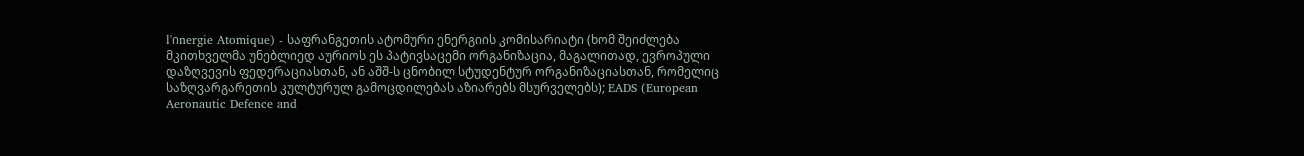l'იnergie Atomique) - საფრანგეთის ატომური ენერგიის კომისარიატი (ხომ შეიძლება მკითხველმა უნებლიედ აურიოს ეს პატივსაცემი ორგანიზაცია, მაგალითად, ევროპული დაზღვევის ფედერაციასთან, ან აშშ-ს ცნობილ სტუდენტურ ორგანიზაციასთან, რომელიც საზღვარგარეთის კულტურულ გამოცდილებას აზიარებს მსურველებს); EADS (European Aeronautic Defence and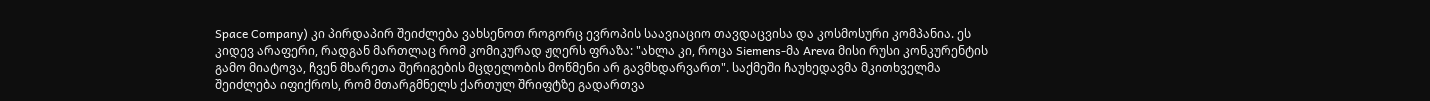Space Company) კი პირდაპირ შეიძლება ვახსენოთ როგორც ევროპის საავიაციო თავდაცვისა და კოსმოსური კომპანია. ეს კიდევ არაფერი, რადგან მართლაც რომ კომიკურად ჟღერს ფრაზა: "ახლა კი, როცა Siemens-მა Areva მისი რუსი კონკურენტის გამო მიატოვა, ჩვენ მხარეთა შერიგების მცდელობის მოწმენი არ გავმხდარვართ". საქმეში ჩაუხედავმა მკითხველმა შეიძლება იფიქროს, რომ მთარგმნელს ქართულ შრიფტზე გადართვა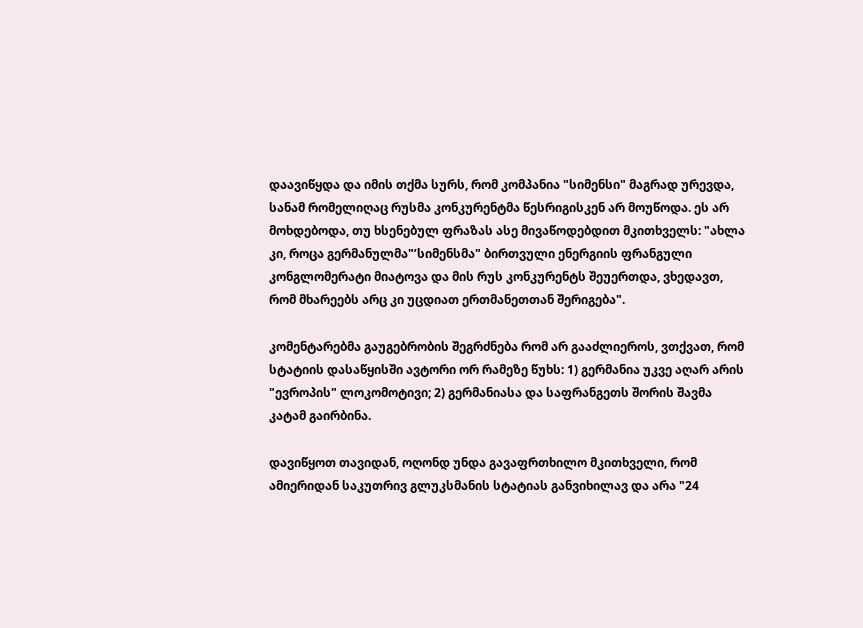დაავიწყდა და იმის თქმა სურს, რომ კომპანია "სიმენსი" მაგრად ურევდა, სანამ რომელიღაც რუსმა კონკურენტმა წესრიგისკენ არ მოუწოდა. ეს არ მოხდებოდა, თუ ხსენებულ ფრაზას ასე მივაწოდებდით მკითხველს: "ახლა კი, როცა გერმანულმა"’სიმენსმა" ბირთვული ენერგიის ფრანგული კონგლომერატი მიატოვა და მის რუს კონკურენტს შეუერთდა, ვხედავთ, რომ მხარეებს არც კი უცდიათ ერთმანეთთან შერიგება".

კომენტარებმა გაუგებრობის შეგრძნება რომ არ გააძლიეროს, ვთქვათ, რომ სტატიის დასაწყისში ავტორი ორ რამეზე წუხს: 1) გერმანია უკვე აღარ არის "ევროპის" ლოკომოტივი; 2) გერმანიასა და საფრანგეთს შორის შავმა კატამ გაირბინა.

დავიწყოთ თავიდან, ოღონდ უნდა გავაფრთხილო მკითხველი, რომ ამიერიდან საკუთრივ გლუკსმანის სტატიას განვიხილავ და არა "24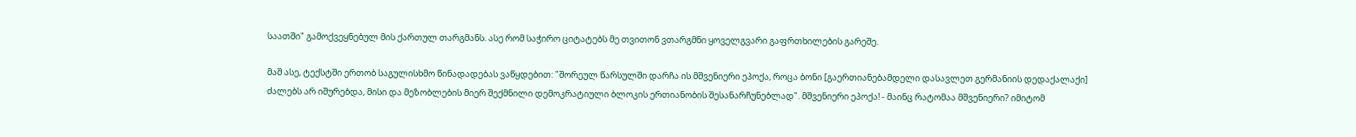საათში" გამოქვეყნებულ მის ქართულ თარგმანს. ასე რომ საჭირო ციტატებს მე თვითონ ვთარგმნი ყოველგვარი გაფრთხილების გარეშე.

მაშ ასე, ტექსტში ერთობ საგულისხმო წინადადებას ვაწყდებით: "შორეულ წარსულში დარჩა ის მშვენიერი ეპოქა, როცა ბონი [გაერთიანებამდელი დასავლეთ გერმანიის დედაქალაქი] ძალებს არ იშურებდა, მისი და მეზობლების მიერ შექმნილი დემოკრატიული ბლოკის ერთიანობის შესანარჩუნებლად". მშვენიერი ეპოქა! - მაინც რატომაა მშვენიერი? იმიტომ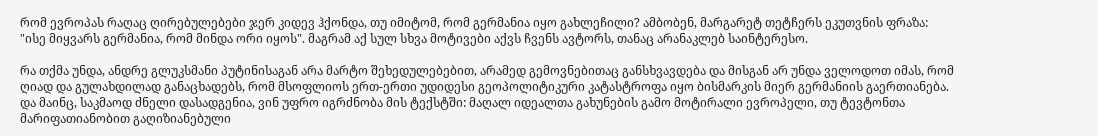რომ ევროპას რაღაც ღირებულებები ჯერ კიდევ ჰქონდა, თუ იმიტომ, რომ გერმანია იყო გახლეჩილი? ამბობენ, მარგარეტ თეტჩერს ეკუთვნის ფრაზა: "ისე მიყვარს გერმანია, რომ მინდა ორი იყოს". მაგრამ აქ სულ სხვა მოტივები აქვს ჩვენს ავტორს, თანაც არანაკლებ საინტერესო.

რა თქმა უნდა, ანდრე გლუკსმანი პუტინისაგან არა მარტო შეხედულებებით, არამედ გემოვნებითაც განსხვავდება და მისგან არ უნდა ველოდოთ იმას, რომ ღიად და გულახდილად განაცხადებს, რომ მსოფლიოს ერთ-ერთი უდიდესი გეოპოლიტიკური კატასტროფა იყო ბისმარკის მიერ გერმანიის გაერთიანება. და მაინც, საკმაოდ ძნელი დასადგენია, ვინ უფრო იგრძნობა მის ტექსტში: მაღალ იდეალთა გახუნების გამო მოტირალი ევროპელი, თუ ტევტონთა მარიფათიანობით გაღიზიანებული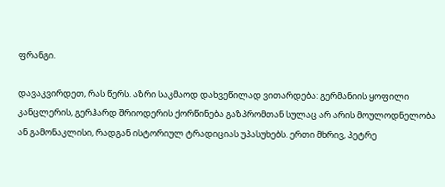ფრანგი.

დავაკვირდეთ, რას წერს. აზრი საკმაოდ დახვეწილად ვითარდება: გერმანიის ყოფილი კანცლერის, გერჰარდ შრიოდერის ქორწინება გაზპრომთან სულაც არ არის მოულოდნელობა ან გამონაკლისი, რადგან ისტორიულ ტრადიციას უპასუხებს. ერთი მხრივ, პეტრე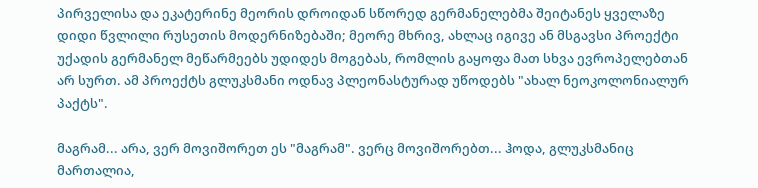პირველისა და ეკატერინე მეორის დროიდან სწორედ გერმანელებმა შეიტანეს ყველაზე დიდი წვლილი რუსეთის მოდერნიზებაში; მეორე მხრივ, ახლაც იგივე ან მსგავსი პროექტი უქადის გერმანელ მეწარმეებს უდიდეს მოგებას, რომლის გაყოფა მათ სხვა ევროპელებთან არ სურთ. ამ პროექტს გლუკსმანი ოდნავ პლეონასტურად უწოდებს "ახალ ნეოკოლონიალურ პაქტს".

მაგრამ... არა, ვერ მოვიშორეთ ეს "მაგრამ". ვერც მოვიშორებთ... ჰოდა, გლუკსმანიც მართალია,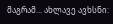მაგრამ... ახლავე ავხსნი: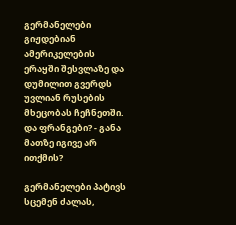გერმანელები გიჟდებიან ამერიკელების ერაყში შესვლაზე და დუმილით გვერდს უვლიან რუსების მხეცობას ჩეჩნეთში. და ფრანგები? - განა მათზე იგივე არ ითქმის?

გერმანელები პატივს სცემენ ძალას,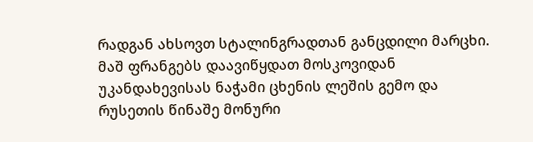რადგან ახსოვთ სტალინგრადთან განცდილი მარცხი. მაშ ფრანგებს დაავიწყდათ მოსკოვიდან უკანდახევისას ნაჭამი ცხენის ლეშის გემო და რუსეთის წინაშე მონური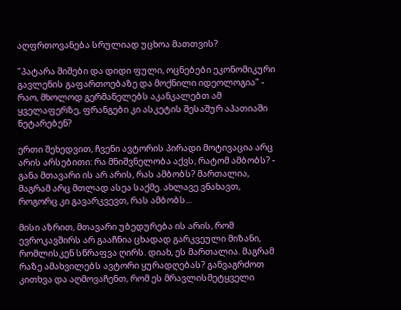აღფრთოვანება სრულიად უცხოა მათთვის?

"პატარა შიშები და დიდი ფული, ოცნებები ეკონომიკური გავლენის გაფართოებაზე და მოქნილი იდეოლოგია" - რაო, მხოლოდ გერმანელებს აკანკალებთ ამ ყველაფერზე, ფრანგები კი ასკეტის შესაშურ აპათიაში ნეტარებენ?

ერთი შეხედვით, ჩვენი ავტორის პირადი მოტივაცია არც არის არსებითი: რა მნიშვნელობა აქვს, რატომ ამბობს? - განა მთავარი ის არ არის, რას ამბობს? მართალია, მაგრამ არც მთლად ასეა საქმე. ახლავე ვნახავთ, როგორც კი გავარკვევთ, რას ამბობს...

მისი აზრით, მთავარი უბედურება ის არის, რომ ევროკავშირს არ გააჩნია ცხადად გარკვეული მიზანი, რომლისკენ სწრაფვა ღირს. დიახ, ეს მართალია. მაგრამ რაზე ამახვილებს ავტორი ყურადღებას? განვაგრძოთ კითხვა და აღმოვაჩენთ, რომ ეს მრავლისმეტყველი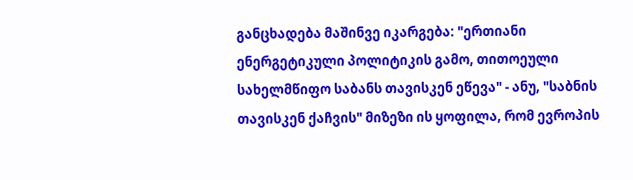განცხადება მაშინვე იკარგება: "ერთიანი ენერგეტიკული პოლიტიკის გამო, თითოეული სახელმწიფო საბანს თავისკენ ეწევა" - ანუ, "საბნის თავისკენ ქაჩვის" მიზეზი ის ყოფილა, რომ ევროპის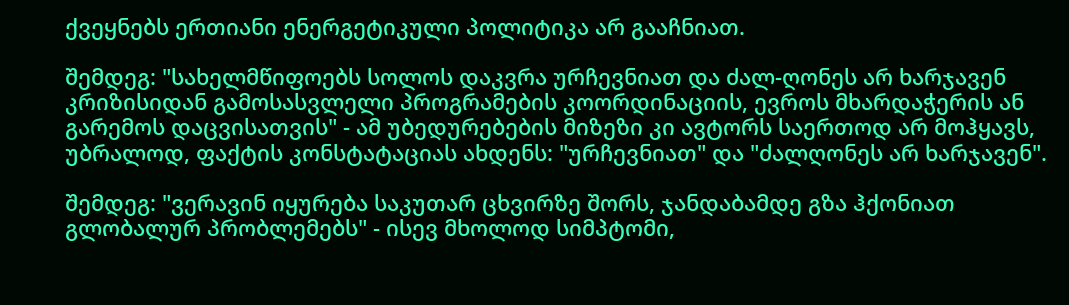ქვეყნებს ერთიანი ენერგეტიკული პოლიტიკა არ გააჩნიათ.

შემდეგ: "სახელმწიფოებს სოლოს დაკვრა ურჩევნიათ და ძალ-ღონეს არ ხარჯავენ კრიზისიდან გამოსასვლელი პროგრამების კოორდინაციის, ევროს მხარდაჭერის ან გარემოს დაცვისათვის" - ამ უბედურებების მიზეზი კი ავტორს საერთოდ არ მოჰყავს, უბრალოდ, ფაქტის კონსტატაციას ახდენს: "ურჩევნიათ" და "ძალღონეს არ ხარჯავენ".

შემდეგ: "ვერავინ იყურება საკუთარ ცხვირზე შორს, ჯანდაბამდე გზა ჰქონიათ გლობალურ პრობლემებს" - ისევ მხოლოდ სიმპტომი,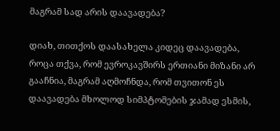მაგრამ სად არის დაავადება?

დიახ, თითქოს დაასახელა კიდეც დაავადება, როცა თქვა, რომ ევროკავშირს ერთიანი მიზანი არ გააჩნია, მაგრამ აღმოჩნდა, რომ თვითონ ეს დაავადება მხოლოდ სიმპტომების ჯამად ესმის,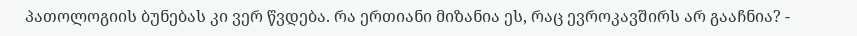პათოლოგიის ბუნებას კი ვერ წვდება. რა ერთიანი მიზანია ეს, რაც ევროკავშირს არ გააჩნია? -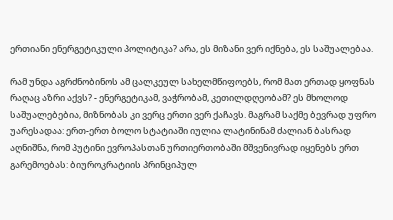ერთიანი ენერგეტიკული პოლიტიკა? არა, ეს მიზანი ვერ იქნება, ეს საშუალებაა.

რამ უნდა აგრძნობინოს ამ ცალკეულ სახელმწიფოებს, რომ მათ ერთად ყოფნას რაღაც აზრი აქვს? - ენერგეტიკამ, ვაჭრობამ, კეთილდღეობამ? ეს მხოლოდ საშუალებებია, მიზნობას კი ვერც ერთი ვერ ქაჩავს. მაგრამ საქმე ბევრად უფრო უარესადაა: ერთ-ერთ ბოლო სტატიაში იულია ლატინინამ ძალიან ბასრად აღნიშნა, რომ პუტინი ევროპასთან ურთიერთობაში მშვენივრად იყენებს ერთ გარემოებას: ბიუროკრატიის პრინციპულ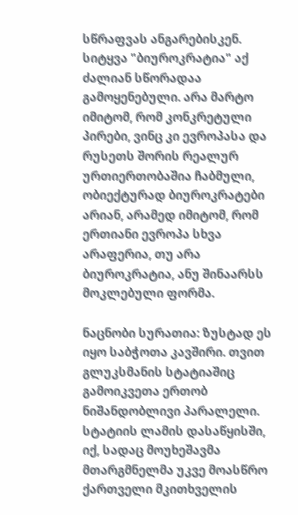სწრაფვას ანგარებისკენ. სიტყვა "ბიუროკრატია" აქ ძალიან სწორადაა გამოყენებული. არა მარტო იმიტომ, რომ კონკრეტული პირები, ვინც კი ევროპასა და რუსეთს შორის რეალურ ურთიერთობაშია ჩაბმული, ობიექტურად ბიუროკრატები არიან, არამედ იმიტომ, რომ ერთიანი ევროპა სხვა არაფერია, თუ არა ბიუროკრატია, ანუ შინაარსს მოკლებული ფორმა.

ნაცნობი სურათია: ზუსტად ეს იყო საბჭოთა კავშირი. თვით გლუკსმანის სტატიაშიც გამოიკვეთა ერთობ ნიშანდობლივი პარალელი. სტატიის ლამის დასაწყისში, იქ, სადაც მოუხეშავმა მთარგმნელმა უკვე მოასწრო ქართველი მკითხველის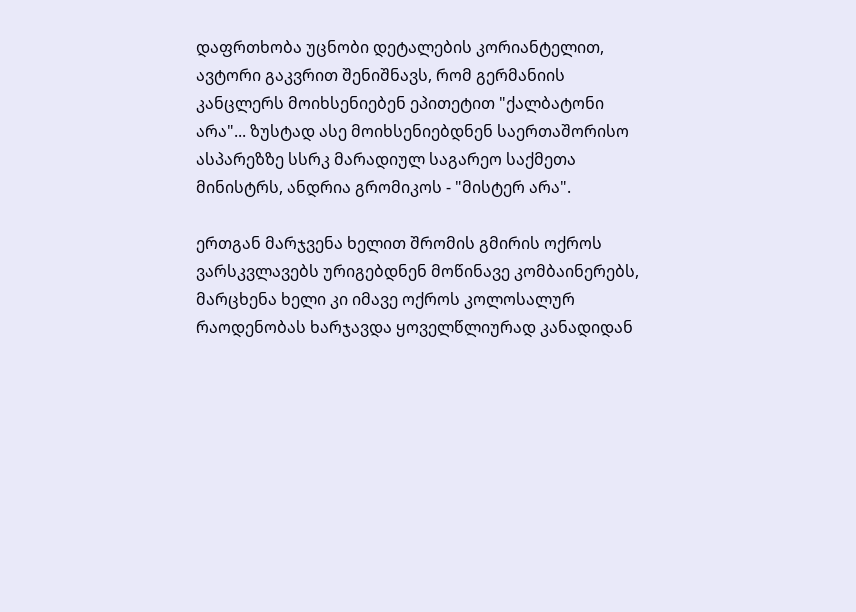დაფრთხობა უცნობი დეტალების კორიანტელით, ავტორი გაკვრით შენიშნავს, რომ გერმანიის კანცლერს მოიხსენიებენ ეპითეტით "ქალბატონი არა"... ზუსტად ასე მოიხსენიებდნენ საერთაშორისო ასპარეზზე სსრკ მარადიულ საგარეო საქმეთა მინისტრს, ანდრია გრომიკოს - "მისტერ არა".

ერთგან მარჯვენა ხელით შრომის გმირის ოქროს ვარსკვლავებს ურიგებდნენ მოწინავე კომბაინერებს, მარცხენა ხელი კი იმავე ოქროს კოლოსალურ რაოდენობას ხარჯავდა ყოველწლიურად კანადიდან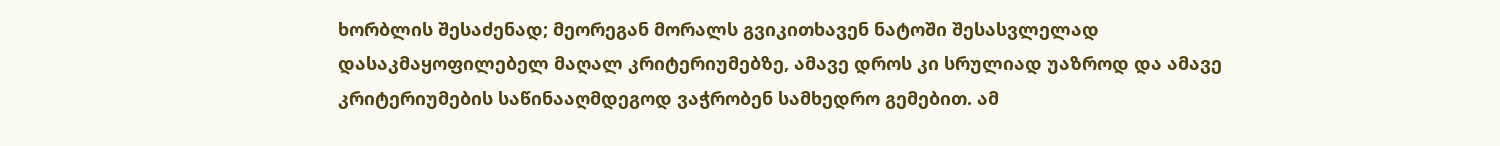ხორბლის შესაძენად; მეორეგან მორალს გვიკითხავენ ნატოში შესასვლელად დასაკმაყოფილებელ მაღალ კრიტერიუმებზე, ამავე დროს კი სრულიად უაზროდ და ამავე კრიტერიუმების საწინააღმდეგოდ ვაჭრობენ სამხედრო გემებით. ამ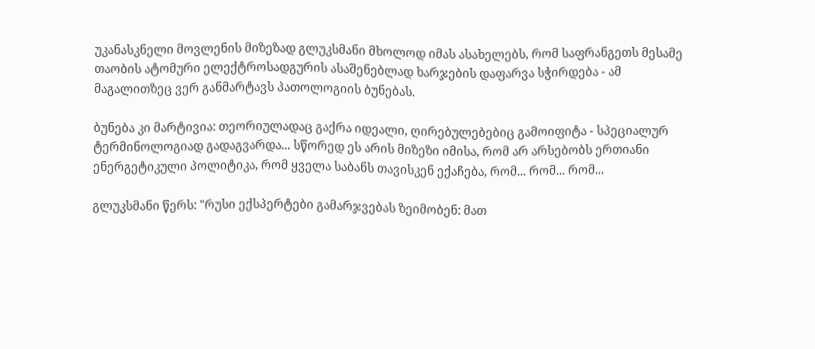უკანასკნელი მოვლენის მიზეზად გლუკსმანი მხოლოდ იმას ასახელებს, რომ საფრანგეთს მესამე თაობის ატომური ელექტროსადგურის ასაშენებლად ხარჯების დაფარვა სჭირდება - ამ მაგალითზეც ვერ განმარტავს პათოლოგიის ბუნებას.

ბუნება კი მარტივია: თეორიულადაც გაქრა იდეალი, ღირებულებებიც გამოიფიტა - სპეციალურ ტერმინოლოგიად გადაგვარდა... სწორედ ეს არის მიზეზი იმისა, რომ არ არსებობს ერთიანი ენერგეტიკული პოლიტიკა, რომ ყველა საბანს თავისკენ ექაჩება, რომ... რომ... რომ...

გლუკსმანი წერს: "რუსი ექსპერტები გამარჯვებას ზეიმობენ: მათ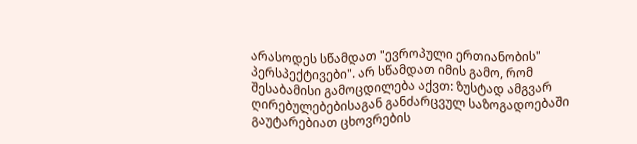არასოდეს სწამდათ "ევროპული ერთიანობის" პერსპექტივები". არ სწამდათ იმის გამო, რომ შესაბამისი გამოცდილება აქვთ: ზუსტად ამგვარ ღირებულებებისაგან განძარცვულ საზოგადოებაში გაუტარებიათ ცხოვრების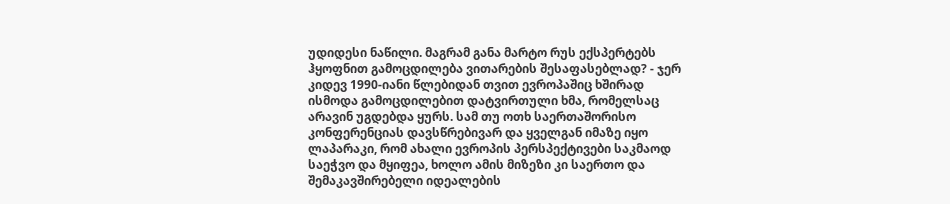უდიდესი ნაწილი. მაგრამ განა მარტო რუს ექსპერტებს ჰყოფნით გამოცდილება ვითარების შესაფასებლად? - ჯერ კიდევ 1990-იანი წლებიდან თვით ევროპაშიც ხშირად ისმოდა გამოცდილებით დატვირთული ხმა, რომელსაც არავინ უგდებდა ყურს. სამ თუ ოთხ საერთაშორისო კონფერენციას დავსწრებივარ და ყველგან იმაზე იყო ლაპარაკი, რომ ახალი ევროპის პერსპექტივები საკმაოდ საეჭვო და მყიფეა, ხოლო ამის მიზეზი კი საერთო და შემაკავშირებელი იდეალების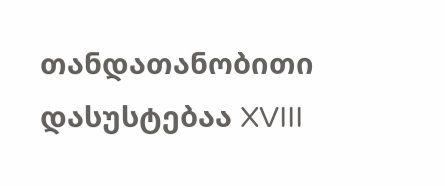თანდათანობითი დასუსტებაა XVIII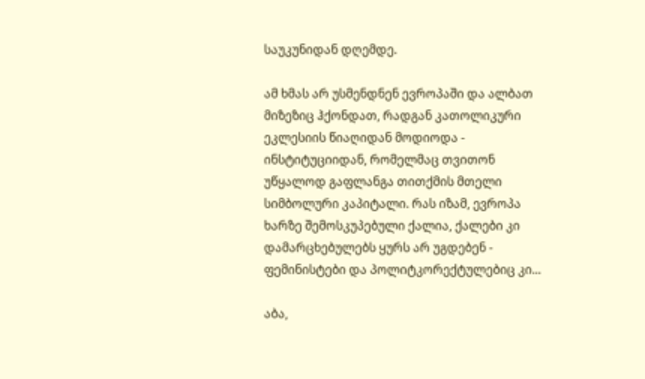საუკუნიდან დღემდე.

ამ ხმას არ უსმენდნენ ევროპაში და ალბათ მიზეზიც ჰქონდათ, რადგან კათოლიკური ეკლესიის წიაღიდან მოდიოდა - ინსტიტუციიდან, რომელმაც თვითონ უწყალოდ გაფლანგა თითქმის მთელი სიმბოლური კაპიტალი. რას იზამ, ევროპა ხარზე შემოსკუპებული ქალია, ქალები კი დამარცხებულებს ყურს არ უგდებენ - ფემინისტები და პოლიტკორექტულებიც კი...

აბა,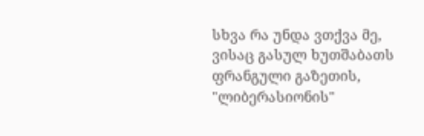სხვა რა უნდა ვთქვა მე, ვისაც გასულ ხუთშაბათს ფრანგული გაზეთის, "ლიბერასიონის"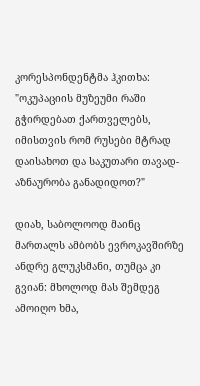კორესპონდენტმა ჰკითხა: "ოკუპაციის მუზეუმი რაში გჭირდებათ ქართველებს, იმისთვის რომ რუსები მტრად დაისახოთ და საკუთარი თავად-აზნაურობა განადიდოთ?"

დიახ, საბოლოოდ მაინც მართალს ამბობს ევროკავშირზე ანდრე გლუკსმანი, თუმცა კი გვიან: მხოლოდ მას შემდეგ ამოიღო ხმა,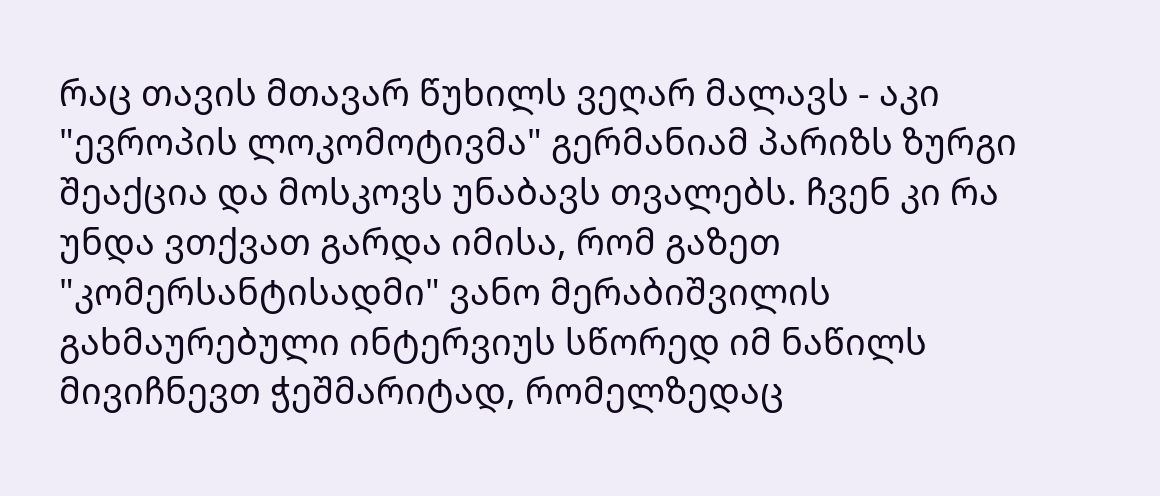რაც თავის მთავარ წუხილს ვეღარ მალავს - აკი "ევროპის ლოკომოტივმა" გერმანიამ პარიზს ზურგი შეაქცია და მოსკოვს უნაბავს თვალებს. ჩვენ კი რა უნდა ვთქვათ გარდა იმისა, რომ გაზეთ "კომერსანტისადმი" ვანო მერაბიშვილის გახმაურებული ინტერვიუს სწორედ იმ ნაწილს მივიჩნევთ ჭეშმარიტად, რომელზედაც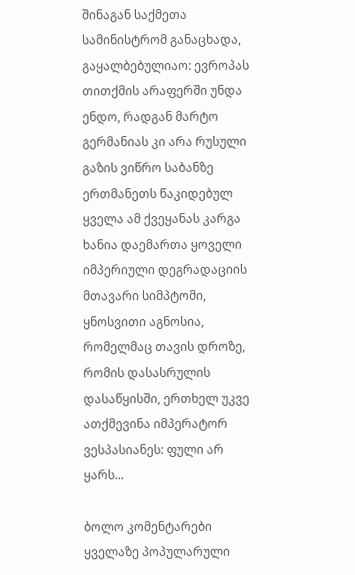შინაგან საქმეთა სამინისტრომ განაცხადა, გაყალბებულიაო: ევროპას თითქმის არაფერში უნდა ენდო, რადგან მარტო გერმანიას კი არა რუსული გაზის ვიწრო საბანზე ერთმანეთს წაკიდებულ ყველა ამ ქვეყანას კარგა ხანია დაემართა ყოველი იმპერიული დეგრადაციის მთავარი სიმპტომი, ყნოსვითი აგნოსია, რომელმაც თავის დროზე, რომის დასასრულის დასაწყისში, ერთხელ უკვე ათქმევინა იმპერატორ ვესპასიანეს: ფული არ ყარს...

ბოლო კომენტარები
ყველაზე პოპულარული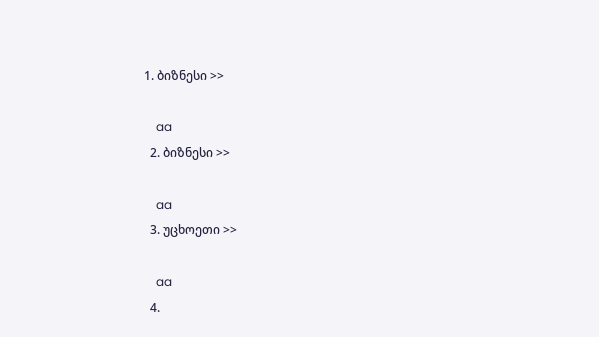1. ბიზნესი >>

    aa
  2. ბიზნესი >>

    aa
  3. უცხოეთი >>

    aa
  4.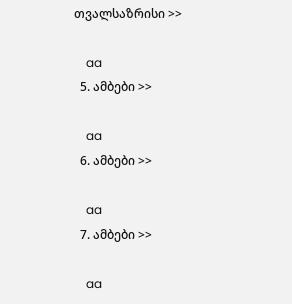თვალსაზრისი >>

    aa
  5. ამბები >>

    aa
  6. ამბები >>

    aa
  7. ამბები >>

    aa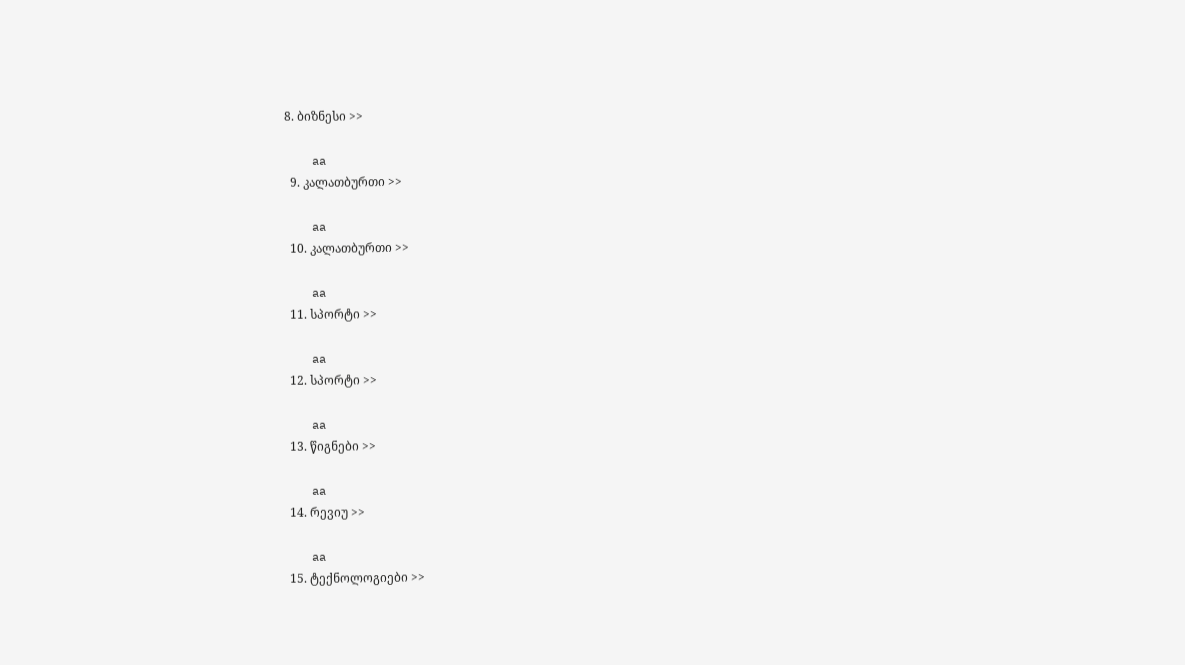8. ბიზნესი >>

    aa
  9. კალათბურთი >>

    aa
  10. კალათბურთი >>

    aa
  11. სპორტი >>

    aa
  12. სპორტი >>

    aa
  13. წიგნები >>

    aa
  14. რევიუ >>

    aa
  15. ტექნოლოგიები >>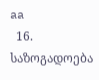aa
  16. საზოგადოება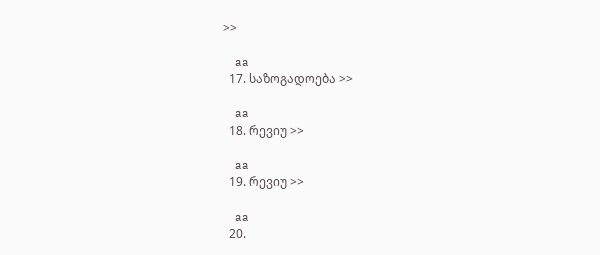>>

    aa
  17. საზოგადოება >>

    aa
  18. რევიუ >>

    aa
  19. რევიუ >>

    aa
  20.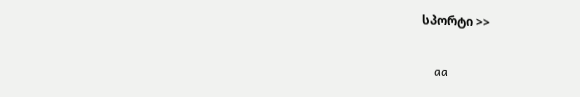სპორტი >>

    aa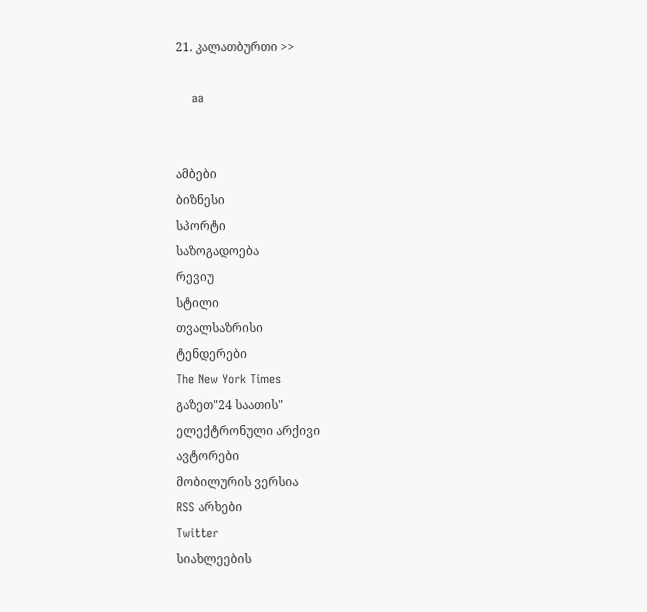21. კალათბურთი >>

    aa


ამბები
ბიზნესი
სპორტი
საზოგადოება
რევიუ
სტილი
თვალსაზრისი
ტენდერები
The New York Times
გაზეთ"24 საათის"
ელექტრონული არქივი
ავტორები
მობილურის ვერსია
RSS არხები
Twitter
სიახლეების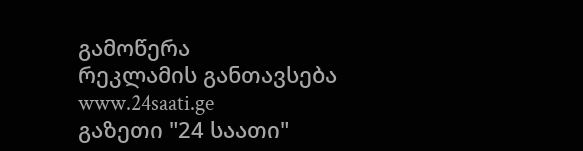გამოწერა
რეკლამის განთავსება
www.24saati.ge
გაზეთი "24 საათი"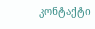კონტაქტი